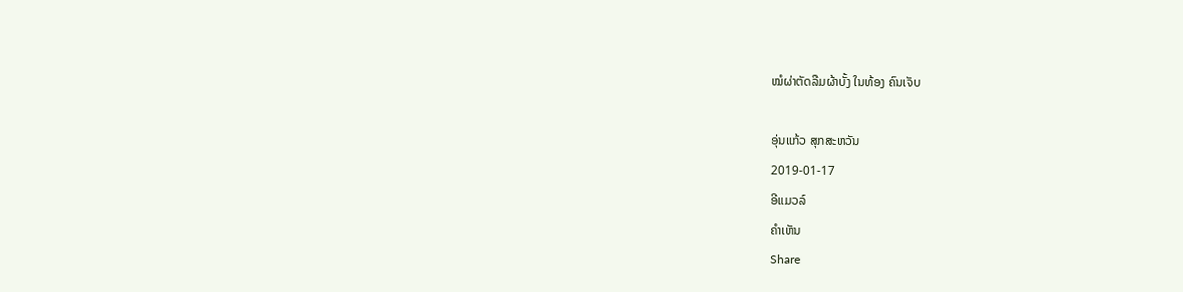ໝໍຜ່າຕັດລືມຜ້າບັ້ງ ໃນທ້ອງ ຄົນເຈັບ

ອຸ່ນແກ້ວ ສຸກສະຫວັນ
2019-01-17
ອີແມວລ໌
ຄໍາເຫັນ
Share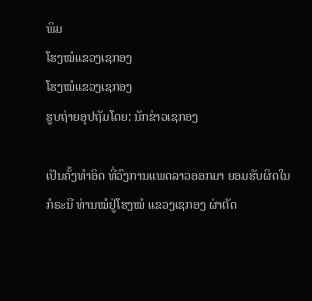ພິມ
ໂຮງໝໍແຂວງເຊກອງ
ໂຮງໝໍແຂວງເຊກອງ
ຮູບຖ່າຍອຸປຖັມໂດຍ: ນັກຂ່າວເຊກອງ

ເປັນຄັ້ງທຳອິດ ທີ່ວົງການແພດລາວອອກມາ ຍອມຮັບຜິດໃນກໍຣະນີ ທ່ານໝໍຢູ່ໂຮງໝໍ ແຂວງເຊກອງ ຜ່າຕັດ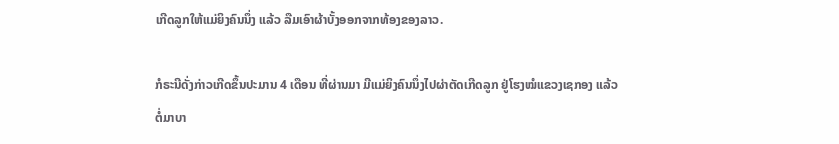ເກີດລູກໃຫ້ແມ່ຍິງຄົນນຶ່ງ ແລ້ວ ລືມເອົາຜ້າບັ້ງອອກຈາກທ້ອງຂອງລາວ.

ກໍຣະນີດັ່ງກ່າວເກີດຂຶ້ນປະມານ 4 ເດືອນ ທີ່ຜ່ານມາ ມີແມ່ຍິງຄົນນຶ່ງໄປຜ່າຕັດເກີດລູກ ຢູ່ໂຮງໝໍແຂວງເຊກອງ ແລ້ວຕໍ່ມາບາ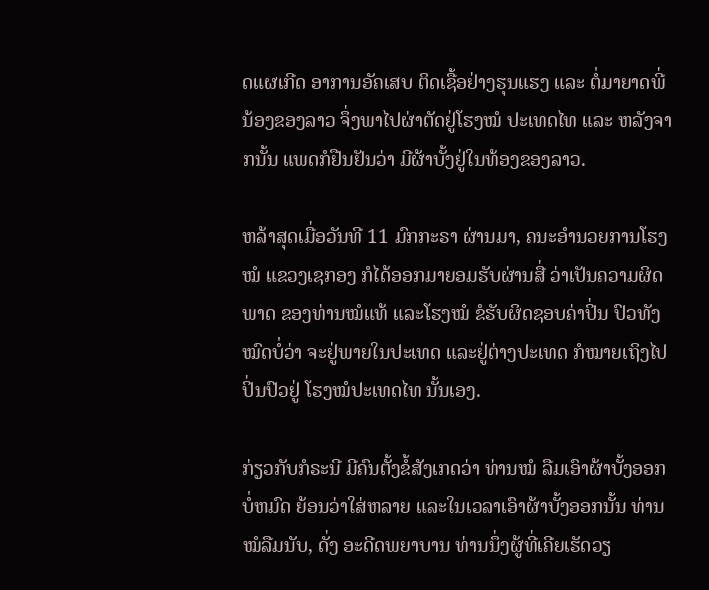ດແຜເກີດ ອາການອັຄເສບ ຕິດເຊື້ອຢ່າງຮຸນແຮງ ແລະ ຕໍ່ມາຍາດພີ່ນ້ອງຂອງລາວ ຈຶ່ງພາໄປຜ່າຕັດຢູ່ໂຮງໝໍ ປະເທດໄທ ແລະ ຫລັງຈາກນັ້ນ ແພດກໍຢືນຢັນວ່າ ມີຜ້າບັ້ງຢູ່ໃນທ້ອງຂອງລາວ.

ຫລ້າສຸດເມື່ອວັນທີ 11 ມົກກະຣາ ຜ່ານມາ, ຄນະອຳນວຍການໂຮງໝໍ ແຂວງເຊກອງ ກໍໄດ້ອອກມາຍອມຮັບຜ່ານສື່ ວ່າເປັນຄວາມຜິດພາດ ຂອງທ່ານໝໍແທ້ ແລະໂຮງໝໍ ຂໍຮັບຜິດຊອບຄ່າປິ່ນ ປົວທັງໝົດບໍ່ວ່າ ຈະຢູ່ພາຍໃນປະເທດ ແລະຢູ່ຕ່າງປະເທດ ກໍໝາຍເຖິງໄປປິ່ນປົວຢູ່ ໂຮງໝໍປະເທດໄທ ນັ້ນເອງ.

ກ່ຽວກັບກໍຣະນີ ມີຄົນຕັ້ງຂໍ້ສັງເກດວ່າ ທ່ານໝໍ ລືມເອົາຜ້າບັ້ງອອກບໍ່ຫມົດ ຍ້ອນວ່າໃສ່ຫລາຍ ແລະໃນເວລາເອົາຜ້າບັ້ງອອກນັ້ນ ທ່ານ ໝໍລືມນັບ, ດັ່ງ ອະດີດພຍາບານ ທ່ານນຶ່ງຜູ້ທີ່ເຄີຍເຮັດວຽ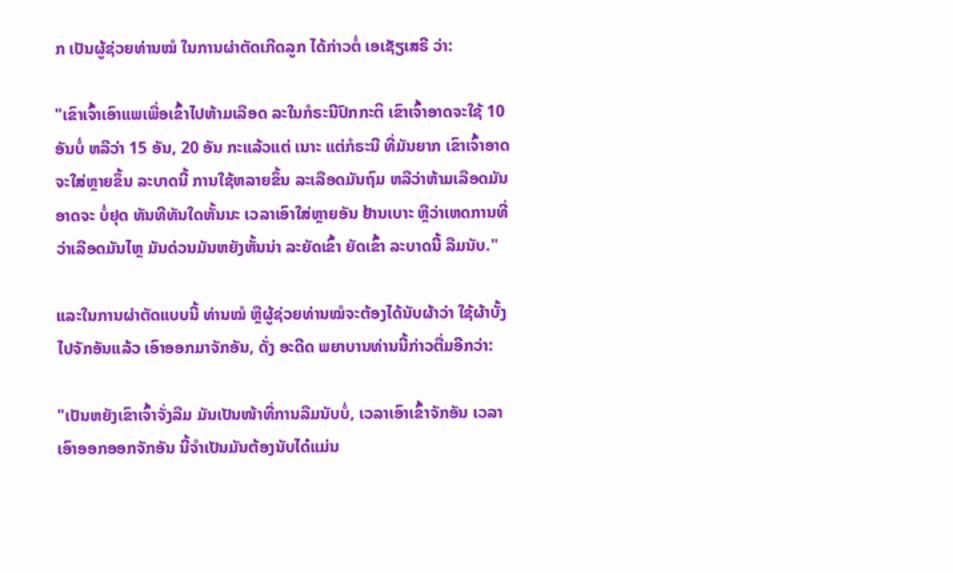ກ ເປັນຜູ້ຊ່ວຍທ່ານໝໍ ໃນການຜ່າຕັດເກີດລູກ ໄດ້ກ່າວຕໍ່ ເອເຊັຽເສຣີ ວ່າ:

"ເຂົາເຈົ້າເອົາແພເພື່ອເຂົ້າໄປຫ້າມເລືອດ ລະໃນກໍຣະນີປົກກະຕິ ເຂົາເຈົ້າອາດຈະໃຊ້ 10 ອັນບໍ່ ຫລືວ່າ 15 ອັນ, 20 ອັນ ກະແລ້ວແຕ່ ເນາະ ແຕ່ກໍຣະນີ ທີ່ມັນຍາກ ເຂົາເຈົ້າອາດຈະໃສ່ຫຼາຍຂຶ້ນ ລະບາດນີ້ ການໃຊ້ຫລາຍຂຶ້ນ ລະເລືອດມັນຖົມ ຫລືວ່າຫ້າມເລືອດມັນອາດຈະ ບໍ່ຢຸດ ທັນທີທັນໃດຫັ້ນນະ ເວລາເອົາໃສ່ຫຼາຍອັນ ຢ້ານເບາະ ຫຼືວ່າເຫດການທີ່ວ່າເລືອດມັນໄຫຼ ມັນດ່ວນມັນຫຍັງຫັ້ນນ່າ ລະຍັດເຂົ້າ ຍັດເຂົ້າ ລະບາດນີ້ ລືມນັບ."

ແລະໃນການຜ່າຕັດແບບນີ້ ທ່ານໝໍ ຫຼືຜູ້ຊ່ວຍທ່ານໝໍຈະຕ້ອງໄດ້ນັບຜ້າວ່າ ໃຊ້ຜ້າບັ້ງໄປຈັກອັນແລ້ວ ເອົາອອກມາຈັກອັນ, ດັ່ງ ອະດີດ ພຍາບານທ່ານນີ້ກ່າວຕື່ມອີກວ່າ:

"ເປັນຫຍັງເຂົາເຈົ້າຈັ່ງລືມ ມັນເປັນໜ້າທີ່ການລືມນັບບໍ່, ເວລາເອົາເຂົ້າຈັກອັນ ເວລາເອົາອອກອອກຈັກອັນ ນີ້ຈຳເປັນມັນຕ້ອງນັບໄດ໋ແມ່ນ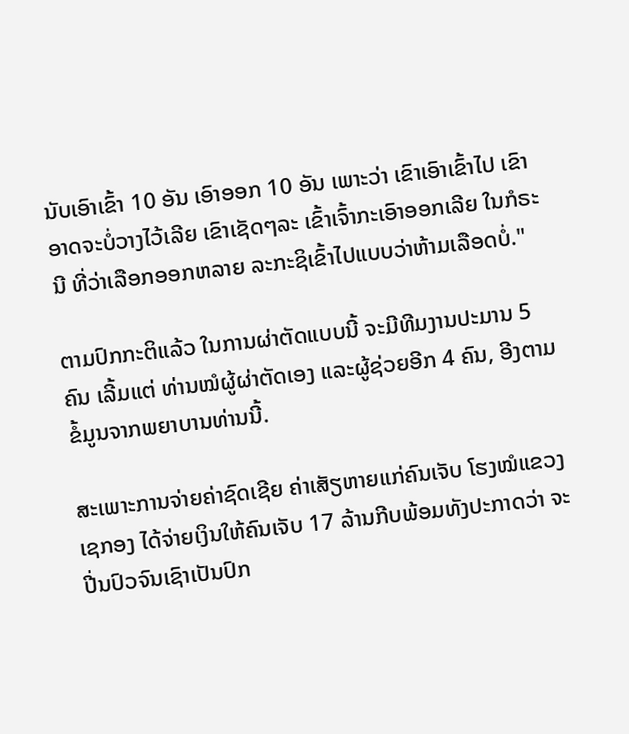ນັບເອົາເຂົ້າ 10 ອັນ ເອົາອອກ 10 ອັນ ເພາະວ່າ ເຂົາເອົາເຂົ້າໄປ ເຂົາອາດຈະບໍ່ວາງໄວ້ເລີຍ ເຂົາເຊັດໆລະ ເຂົ້າເຈົ້າກະເອົາອອກເລີຍ ໃນກໍຣະນີ ທີ່ວ່າເລືອກອອກຫລາຍ ລະກະຊິເຂົ້າໄປແບບວ່າຫ້າມເລືອດບໍ່."

ຕາມປົກກະຕິແລ້ວ ໃນການຜ່າຕັດແບບນີ້ ຈະມີທີມງານປະມານ 5 ຄົນ ເລີ້ມແຕ່ ທ່ານໝໍຜູ້ຜ່າຕັດເອງ ແລະຜູ້ຊ່ວຍອີກ 4 ຄົນ, ອີງຕາມ ຂໍ້ມູນຈາກພຍາບານທ່ານນີ້.

ສະເພາະການຈ່າຍຄ່າຊົດເຊີຍ ຄ່າເສັຽຫາຍແກ່ຄົນເຈັບ ໂຮງໝໍແຂວງເຊກອງ ໄດ້ຈ່າຍເງິນໃຫ້ຄົນເຈັບ 17 ລ້ານກີບພ້ອມທັງປະກາດວ່າ ຈະປີ່ນປົວຈົນເຊົາເປັນປົກ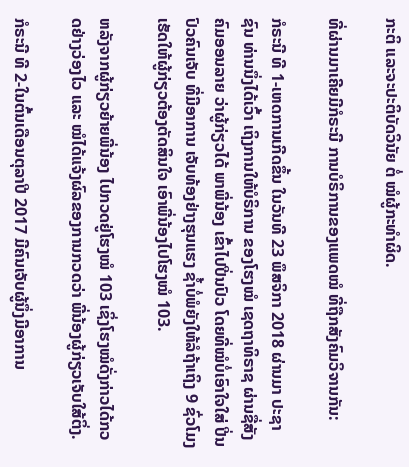ກະຕິ ແລະຈະປະຕິບັດວິນັຍ ຕໍ່ ໝໍຜູ້ກະທຳຜິດ.

ທີ່ຜ່ານມາເຄີຍມີກໍຣະນີ ການບໍຣິການຂອງແພດໝໍ ທີ່ຖືກສັງຄົມວິຈານກັນ:

ກໍຣະນີ ທີ 1-ເຫດການເກີດຂຶ້ນ ໃນວັນທີ 23 ພຶສຈິກາ 2018 ຜ່ານມາ ປະຊາຊົນ ທ່ານນຶ່ງໄດ້ເວົ້າ ເຖິງການໃຫ້ບໍຣິການ ຂອງໂຮງໝໍ ເຊດຖາທິຣາຊ ຜ່ານຊື່ສັງຄົມອອນລາຍ ວ່າຜູ້ກ່ຽວໄດ້ ພາພີ່ນ້ອງ ເຂົ້າໄປປີ່ນປົວ ໂດຍທີ່ໝໍບໍ່ເອົາໃຈໃສ່ ປີ່ນປົວຄົນເຈັບ ທີ່ມີອາການ ເຈັບທ້ອງຢ່າງຮຸນແຮງ ຊໍ້າບໍ່ພໍຍັງໃຫ້ລໍຖ້າເຖິງ 9 ຊົ່ວໂມງ ເຮັດໃຫ້ຜູ້ກ່ຽວຕ້ອງຕັດສິນໃຈ ເອົາພີ່ນ້ອງໄປໂຮງໝໍ 103.

ຫລັງຈາກຜູ້ກ່ຽວຍ້າຍພີ່ນ້ອງ ໄປກວດຢູ່ໂຮງໝໍ 103 ເຊິ່ງໂຮງໝໍດັ່ງກ່າວໄດ້ກວດຢ່າງວ່ອງໄວ ແລະ ໝໍໄດ້ແຈ້ງຜົລຂອງການກວດວ່າ ພີ່ນ້ອງຜູ້ກ່ຽວເຈັບໃສ້ຕິ່ງ.

ກໍຣະນີ ທີ 2-ໃນຕົ້ນເດືອນຕຸລາປີ 2017 ມີຄົນເຈັບຜູ້ນຶ່ງມີອາການ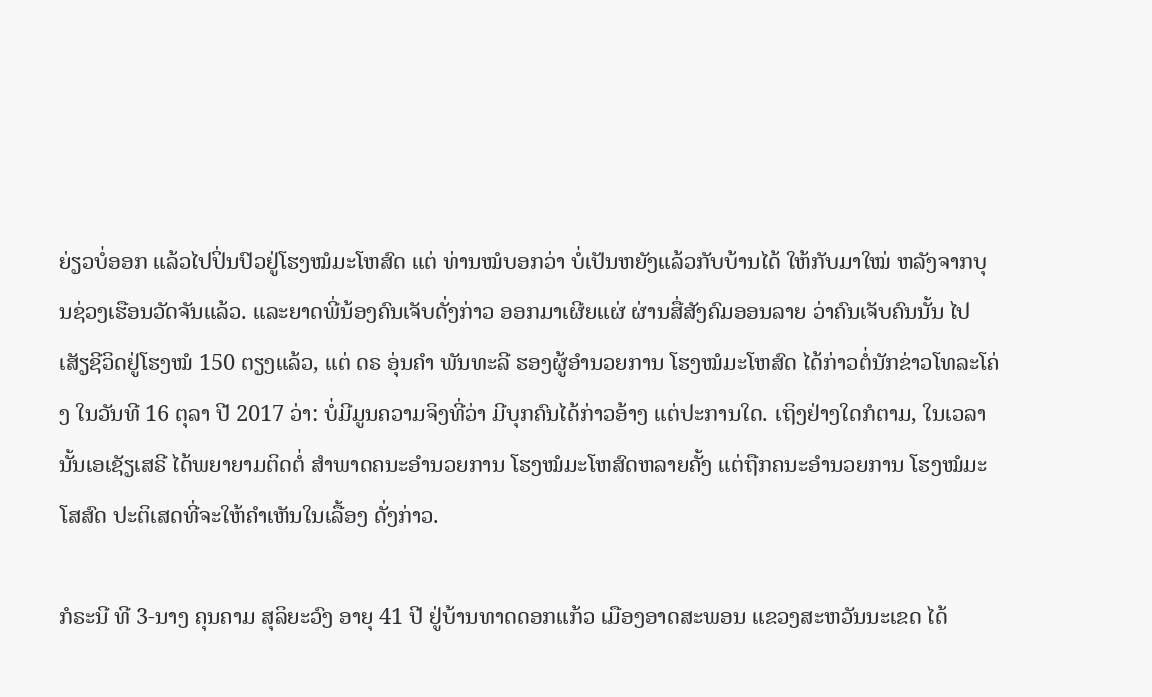ຍ່ຽວບໍ່ອອກ ແລ້ວໄປປິ່ນປົວຢູ່ໂຮງໝໍມະໂຫສົດ ແຕ່ ທ່ານໝໍບອກວ່າ ບໍ່ເປັນຫຍັງແລ້ວກັບບ້ານໄດ້ ໃຫ້ກັບມາໃໝ່ ຫລັງຈາກບຸນຊ່ວງເຮືອນວັດຈັນແລ້ວ. ແລະຍາດພີ່ນ້ອງຄົນເຈັບດັ່ງກ່າວ ອອກມາເຜີຍແຜ່ ຜ່ານສື່ສັງຄົມອອນລາຍ ວ່າຄົນເຈັບຄົນນັ້ນ ໄປເສັຽຊີວິດຢູ່ໂຮງໝໍ 150 ຕຽງແລ້ວ, ແຕ່ ດຣ ອຸ່ນຄຳ ພັນທະລີ ຮອງຜູ້ອຳນວຍການ ໂຮງໝໍມະໂຫສົດ ໄດ້ກ່າວຕໍ່ນັກຂ່າວໂທລະໂຄ່ງ ໃນວັນທີ 16 ຕຸລາ ປີ 2017 ວ່າ: ບໍ່ມີມູນຄວາມຈິງທີ່ວ່າ ມີບຸກຄົນໄດ້ກ່າວອ້າງ ແຕ່ປະການໃດ. ເຖິງຢ່າງໃດກໍຕາມ, ໃນເວລານັ້ນເອເຊັຽເສຣີ ໄດ້ພຍາຍາມຕິດຕໍ່ ສຳພາດຄນະອຳນວຍການ ໂຮງໝໍມະໂຫສົດຫລາຍຄັ້ງ ແຕ່ຖືກຄນະອຳນວຍການ ໂຮງໝໍມະໂສສົດ ປະຕິເສດທີ່ຈະໃຫ້ຄຳເຫັນໃນເລື້ອງ ດັ່ງກ່າວ.

ກໍຣະນີ ທີ 3-ນາງ ຄຸນຄາມ ສຸລິຍະວົງ ອາຍຸ 41 ປີ ຢູ່ບ້ານທາດດອກແກ້ວ ເມືອງອາດສະພອນ ແຂວງສະຫວັນນະເຂດ ໄດ້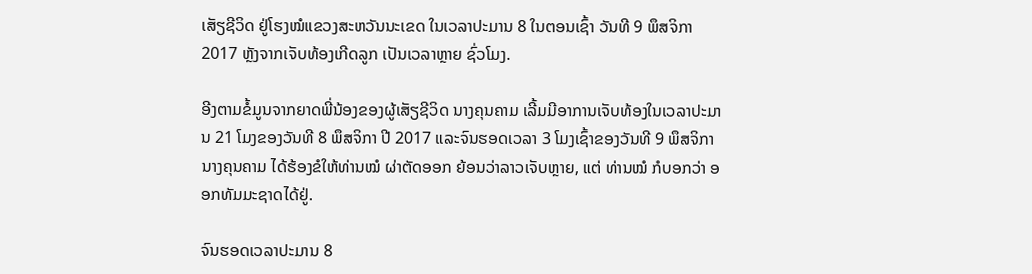ເສັຽຊີວິດ ຢູ່ໂຮງໝໍແຂວງສະຫວັນນະເຂດ ໃນເວລາປະມານ 8 ໃນຕອນເຊົ້າ ວັນທີ 9 ພຶສຈິກາ 2017 ຫຼັງຈາກເຈັບທ້ອງເກີດລູກ ເປັນເວລາຫຼາຍ ຊົ່ວໂມງ.

ອີງຕາມຂໍ້ມູນຈາກຍາດພີ່ນ້ອງຂອງຜູ້ເສັຽຊີວິດ ນາງຄຸນຄາມ ເລີ້ມມີອາການເຈັບທ້ອງໃນເວລາປະມານ 21 ໂມງຂອງວັນທີ 8 ພຶສຈິກາ ປີ 2017 ແລະຈົນຮອດເວລາ 3 ໂມງເຊົ້າຂອງວັນທີ 9 ພຶສຈິກາ ນາງຄຸນຄາມ ໄດ້ຮ້ອງຂໍໃຫ້ທ່ານໝໍ ຜ່າຕັດອອກ ຍ້ອນວ່າລາວເຈັບຫຼາຍ, ແຕ່ ທ່ານໝໍ ກໍບອກວ່າ ອອກທັມມະຊາດໄດ້ຢູ່.

ຈົນຮອດເວລາປະມານ 8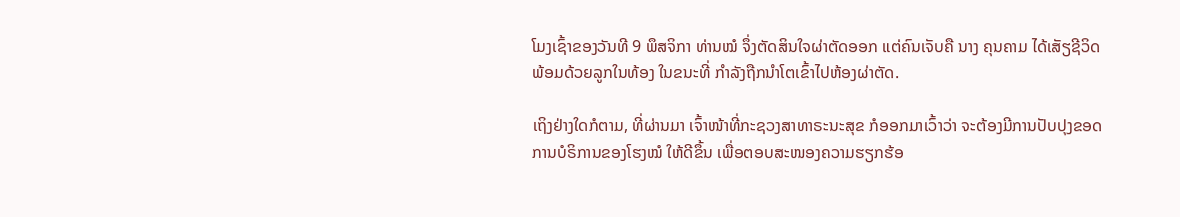ໂມງເຊົ້າຂອງວັນທີ 9 ພຶສຈິກາ ທ່ານໝໍ ຈຶ່ງຕັດສິນໃຈຜ່າຕັດອອກ ແຕ່ຄົນເຈັບຄື ນາງ ຄຸນຄາມ ໄດ້ເສັຽຊີວິດ ພ້ອມດ້ວຍລູກໃນທ້ອງ ໃນຂນະທີ່ ກຳລັງຖືກນຳໂຕເຂົ້າໄປຫ້ອງຜ່າຕັດ.

ເຖິງຢ່າງໃດກໍຕາມ, ທີ່ຜ່ານມາ ເຈົ້າໜ້າທີ່ກະຊວງສາທາຣະນະສຸຂ ກໍອອກມາເວົ້າວ່າ ຈະຕ້ອງມີການປັບປຸງຂອດ ການບໍຣິການຂອງໂຮງໝໍ ໃຫ້ດີຂຶ້ນ ເພື່ອຕອບສະໜອງຄວາມຮຽກຮ້ອ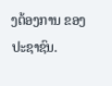ງຕ້ອງການ ຂອງປະຊາຊົນ.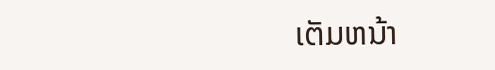ເຕັມຫນ້າ